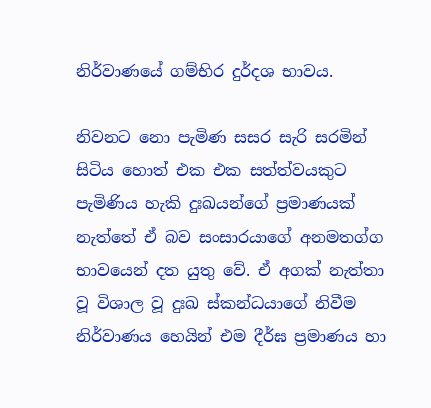නිර්වාණයේ ගම්භිර දුර්දශ භාවය.

නිවනට නො පැමිණ සසර සැරි සරමින් සිටිය හොත් එක එක සත්ත්වයකුට පැමිණිය හැකි දුඃඛයන්ගේ ප්‍රමාණයක් නැත්තේ ඒ බව සංසාරයාගේ අනමතග්ග භාවයෙන් දත යුතු වේ. ඒ අගක් නැත්තා වූ විශාල වූ දුඃඛ ස්කන්ධයාගේ නිවීම නිර්වාණය හෙයින් එම දීර්ඝ ප්‍රමාණය හා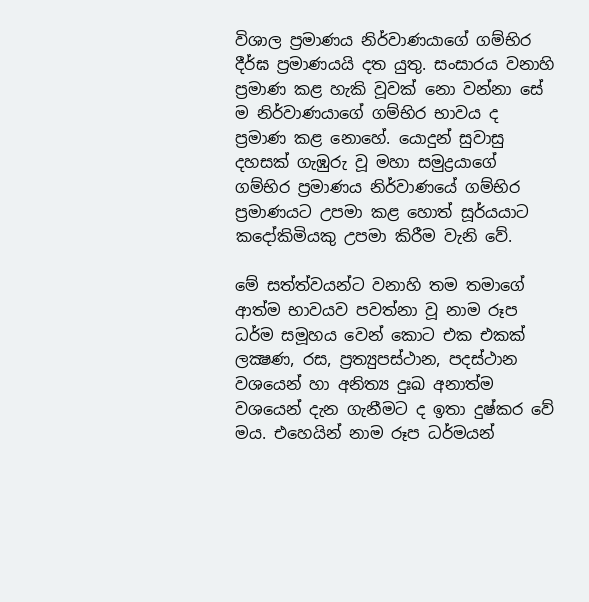විශාල ප්‍රමාණය නිර්වාණයාගේ ගම්භිර දීර්ඝ ප්‍රමාණයයි දත යුතු. සංසාරය වනාහි ප්‍රමාණ කළ හැකි වූවක් නො වන්නා සේ ම නිර්වාණයාගේ ගම්භිර භාවය ද ප්‍රමාණ කළ නොහේ. යොදුන් සුවාසු දහසක් ගැඹුරු වූ මහා සමුද්‍රයාගේ ගම්භිර ප්‍රමාණය නිර්වාණයේ ගම්භිර ප්‍රමාණයට උපමා කළ හොත් සූර්යයාට කදෝකිමියකු උපමා කිරීම වැනි වේ.

මේ සත්ත්වයන්ට වනාහි තම තමාගේ ආත්ම භාවයව පවත්නා වූ නාම රූප ධර්ම සමූහය වෙන් කොට එක එකක් ලක්‍ෂණ, රස, ප්‍රත්‍යුපස්ථාන, පදස්ථාන වශයෙන් හා අනිත්‍ය දුඃඛ අනාත්ම වශයෙන් දැන ගැනීමට ද ඉතා දුෂ්කර වේ මය. එහෙයින් නාම රූප ධර්මයන්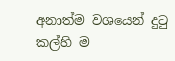අනාත්ම වශයෙන් දුටු කල්හි ම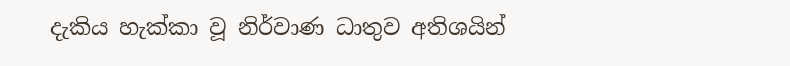දැකිය හැක්කා වූ නිර්වාණ ධාතුව අතිශයින්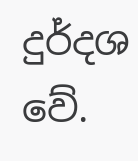දුර්දශ වේ.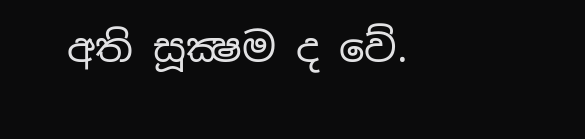අති සූක්‍ෂම ද වේ.